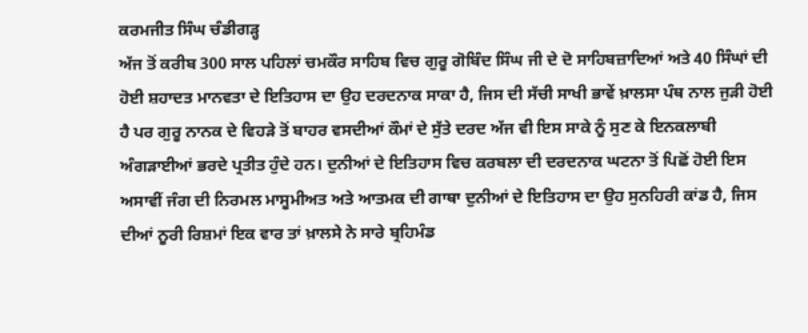ਕਰਮਜੀਤ ਸਿੰਘ ਚੰਡੀਗੜ੍ਹ
ਅੱਜ ਤੋਂ ਕਰੀਬ 300 ਸਾਲ ਪਹਿਲਾਂ ਚਮਕੌਰ ਸਾਹਿਬ ਵਿਚ ਗੁਰੂ ਗੋਬਿੰਦ ਸਿੰਘ ਜੀ ਦੇ ਦੋ ਸਾਹਿਬਜ਼ਾਦਿਆਂ ਅਤੇ 40 ਸਿੰਘਾਂ ਦੀ ਹੋਈ ਸ਼ਹਾਦਤ ਮਾਨਵਤਾ ਦੇ ਇਤਿਹਾਸ ਦਾ ਉਹ ਦਰਦਨਾਕ ਸਾਕਾ ਹੈ, ਜਿਸ ਦੀ ਸੱਚੀ ਸਾਖੀ ਭਾਵੇਂ ਖ਼ਾਲਸਾ ਪੰਥ ਨਾਲ ਜੁੜੀ ਹੋਈ ਹੈ ਪਰ ਗੁਰੂ ਨਾਨਕ ਦੇ ਵਿਹੜੇ ਤੋਂ ਬਾਹਰ ਵਸਦੀਆਂ ਕੌਮਾਂ ਦੇ ਸੁੱਤੇ ਦਰਦ ਅੱਜ ਵੀ ਇਸ ਸਾਕੇ ਨੂੰ ਸੁਣ ਕੇ ਇਨਕਲਾਬੀ ਅੰਗੜਾਈਆਂ ਭਰਦੇ ਪ੍ਰਤੀਤ ਹੁੰਦੇ ਹਨ। ਦੁਨੀਆਂ ਦੇ ਇਤਿਹਾਸ ਵਿਚ ਕਰਬਲਾ ਦੀ ਦਰਦਨਾਕ ਘਟਨਾ ਤੋਂ ਪਿਛੋਂ ਹੋਈ ਇਸ ਅਸਾਵੀਂ ਜੰਗ ਦੀ ਨਿਰਮਲ ਮਾਸੂਮੀਅਤ ਅਤੇ ਆਤਮਕ ਦੀ ਗਾਥਾ ਦੁਨੀਆਂ ਦੇ ਇਤਿਹਾਸ ਦਾ ਉਹ ਸੁਨਹਿਰੀ ਕਾਂਡ ਹੈ, ਜਿਸ ਦੀਆਂ ਨੂਰੀ ਰਿਸ਼ਮਾਂ ਇਕ ਵਾਰ ਤਾਂ ਖ਼ਾਲਸੇ ਨੇ ਸਾਰੇ ਬ੍ਰਹਿਮੰਡ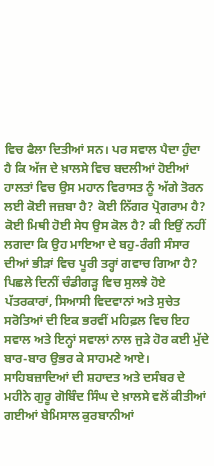ਵਿਚ ਫੈਲਾ ਦਿਤੀਆਂ ਸਨ। ਪਰ ਸਵਾਲ ਪੈਦਾ ਹੁੰਦਾ ਹੈ ਕਿ ਅੱਜ ਦੇ ਖ਼ਾਲਸੇ ਵਿਚ ਬਦਲੀਆਂ ਹੋਈਆਂ ਹਾਲਤਾਂ ਵਿਚ ਉਸ ਮਹਾਨ ਵਿਰਾਸਤ ਨੂੰ ਅੱਗੇ ਤੋਰਨ ਲਈ ਕੋਈ ਜਜ਼ਬਾ ਹੈ? ਕੋਈ ਨਿੱਗਰ ਪ੍ਰੋਗਰਾਮ ਹੈ? ਕੋਈ ਮਿਥੀ ਹੋਈ ਸੇਧ ਉਸ ਕੋਲ ਹੈ? ਕੀ ਇਉਂ ਨਹੀਂ ਲਗਦਾ ਕਿ ਉਹ ਮਾਇਆ ਦੇ ਬਹੁ-ਰੰਗੀ ਸੰਸਾਰ ਦੀਆਂ ਭੀੜਾਂ ਵਿਚ ਪੂਰੀ ਤਰ੍ਹਾਂ ਗਵਾਚ ਗਿਆ ਹੈ?
ਪਿਛਲੇ ਦਿਨੀਂ ਚੰਡੀਗੜ੍ਹ ਵਿਚ ਸੁਲਝੇ ਹੋਏ ਪੱਤਰਕਾਰਾਂ, ਸਿਆਸੀ ਵਿਦਵਾਨਾਂ ਅਤੇ ਸੁਚੇਤ ਸਰੋਤਿਆਂ ਦੀ ਇਕ ਭਰਵੀਂ ਮਹਿਫ਼ਲ ਵਿਚ ਇਹ ਸਵਾਲ ਅਤੇ ਇਨ੍ਹਾਂ ਸਵਾਲਾਂ ਨਾਲ ਜੁੜੇ ਹੋਰ ਕਈ ਮੁੱਦੇ ਬਾਰ-ਬਾਰ ਉਭਰ ਕੇ ਸਾਹਮਣੇ ਆਏ।
ਸਾਹਿਬਜ਼ਾਦਿਆਂ ਦੀ ਸ਼ਹਾਦਤ ਅਤੇ ਦਸੰਬਰ ਦੇ ਮਹੀਨੇ ਗੁਰੂ ਗੋਬਿੰਦ ਸਿੰਘ ਦੇ ਖ਼ਾਲਸੇ ਵਲੋਂ ਕੀਤੀਆਂ ਗਈਆਂ ਬੇਮਿਸਾਲ ਕੁਰਬਾਨੀਆਂ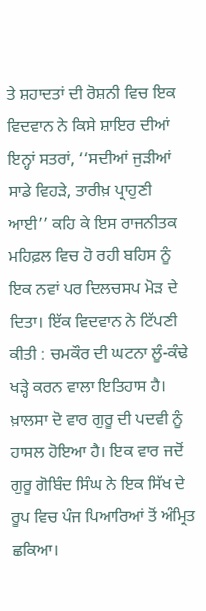ਤੇ ਸ਼ਹਾਦਤਾਂ ਦੀ ਰੋਸ਼ਨੀ ਵਿਚ ਇਕ ਵਿਦਵਾਨ ਨੇ ਕਿਸੇ ਸ਼ਾਇਰ ਦੀਆਂ ਇਨ੍ਹਾਂ ਸਤਰਾਂ, ‘‘ਸਦੀਆਂ ਜੁੜੀਆਂ ਸਾਡੇ ਵਿਹੜੇ, ਤਾਰੀਖ਼ ਪ੍ਰਾਹੁਣੀ ਆਈ’’ ਕਹਿ ਕੇ ਇਸ ਰਾਜਨੀਤਕ ਮਹਿਫ਼ਲ ਵਿਚ ਹੋ ਰਹੀ ਬਹਿਸ ਨੂੰ ਇਕ ਨਵਾਂ ਪਰ ਦਿਲਚਸਪ ਮੋੜ ਦੇ ਦਿਤਾ। ਇੱਕ ਵਿਦਵਾਨ ਨੇ ਟਿੱਪਣੀ ਕੀਤੀ : ਚਮਕੌਰ ਦੀ ਘਟਨਾ ਲੂੰ-ਕੰਢੇ ਖੜ੍ਹੇ ਕਰਨ ਵਾਲਾ ਇਤਿਹਾਸ ਹੈ। ਖ਼ਾਲਸਾ ਦੋ ਵਾਰ ਗੁਰੂ ਦੀ ਪਦਵੀ ਨੂੰ ਹਾਸਲ ਹੋਇਆ ਹੈ। ਇਕ ਵਾਰ ਜਦੋਂ ਗੁਰੂ ਗੋਬਿੰਦ ਸਿੰਘ ਨੇ ਇਕ ਸਿੱਖ ਦੇ ਰੂਪ ਵਿਚ ਪੰਜ ਪਿਆਰਿਆਂ ਤੋਂ ਅੰਮ੍ਰਿਤ ਛਕਿਆ।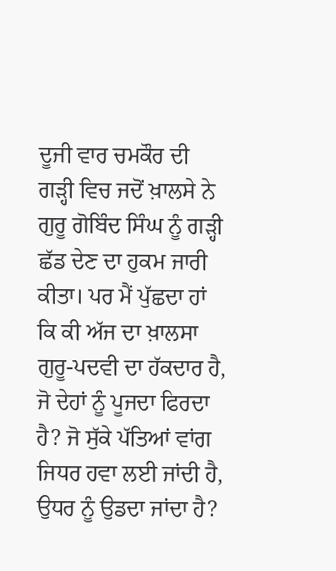ਦੂਜੀ ਵਾਰ ਚਮਕੌਰ ਦੀ ਗੜ੍ਹੀ ਵਿਚ ਜਦੋਂ ਖ਼ਾਲਸੇ ਨੇ ਗੁਰੂ ਗੋਬਿੰਦ ਸਿੰਘ ਨੂੰ ਗੜ੍ਹੀ ਛੱਡ ਦੇਣ ਦਾ ਹੁਕਮ ਜਾਰੀ ਕੀਤਾ। ਪਰ ਮੈਂ ਪੁੱਛਦਾ ਹਾਂ ਕਿ ਕੀ ਅੱਜ ਦਾ ਖ਼ਾਲਸਾ ਗੁਰੂ-ਪਦਵੀ ਦਾ ਹੱਕਦਾਰ ਹੈ, ਜੋ ਦੇਹਾਂ ਨੂੰ ਪੂਜਦਾ ਫਿਰਦਾ ਹੈ? ਜੋ ਸੁੱਕੇ ਪੱਤਿਆਂ ਵਾਂਗ ਜਿਧਰ ਹਵਾ ਲਈ ਜਾਂਦੀ ਹੈ, ਉਧਰ ਨੂੰ ਉਡਦਾ ਜਾਂਦਾ ਹੈ?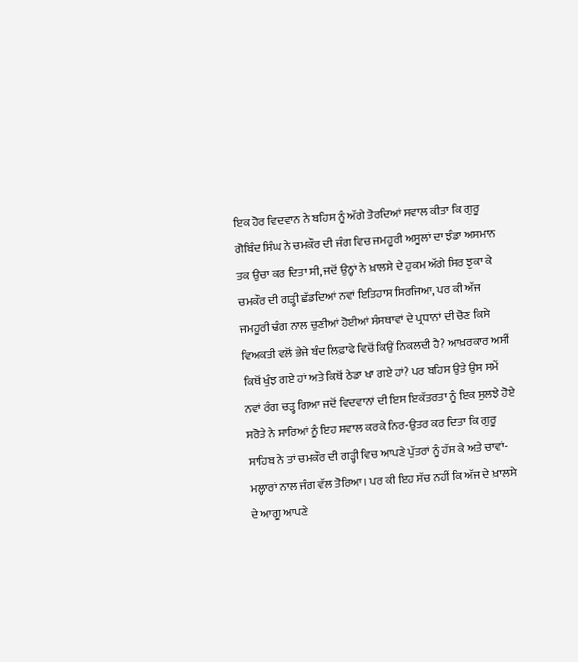ਇਕ ਹੋਰ ਵਿਦਵਾਨ ਨੇ ਬਹਿਸ ਨੂੰ ਅੱਗੇ ਤੋਰਦਿਆਂ ਸਵਾਲ ਕੀਤਾ ਕਿ ਗੁਰੂ ਗੋਬਿੰਦ ਸਿੰਘ ਨੇ ਚਮਕੌਰ ਦੀ ਜੰਗ ਵਿਚ ਜਮਹੂਰੀ ਅਸੂਲਾਂ ਦਾ ਝੰਡਾ ਅਸਮਾਨ ਤਕ ਉਚਾ ਕਰ ਦਿਤਾ ਸੀ, ਜਦੋਂ ਉਨ੍ਹਾਂ ਨੇ ਖ਼ਾਲਸੇ ਦੇ ਹੁਕਮ ਅੱਗੇ ਸਿਰ ਝੁਕਾ ਕੇ ਚਮਕੌਰ ਦੀ ਗੜ੍ਹੀ ਛੱਡਦਿਆਂ ਨਵਾਂ ਇਤਿਹਾਸ ਸਿਰਜਿਆ, ਪਰ ਕੀ ਅੱਜ ਜਮਹੂਰੀ ਢੰਗ ਨਾਲ ਚੁਣੀਆਂ ਹੋਈਆਂ ਸੰਸਥਾਵਾਂ ਦੇ ਪ੍ਰਧਾਨਾਂ ਦੀ ਚੋਣ ਕਿਸੇ ਵਿਅਕਤੀ ਵਲੋਂ ਭੇਜੇ ਬੰਦ ਲਿਫ਼ਾਫੇ ਵਿਚੋਂ ਕਿਉਂ ਨਿਕਲਦੀ ਹੈ? ਆਖ਼ਰਕਾਰ ਅਸੀਂ ਕਿਥੋਂ ਖੁੰਝ ਗਏ ਹਾਂ ਅਤੇ ਕਿਥੋਂ ਠੇਡਾ ਖਾ ਗਏ ਹਾਂ? ਪਰ ਬਹਿਸ ਉਤੇ ਉਸ ਸਮੇਂ ਨਵਾਂ ਰੰਗ ਚੜ੍ਹ ਗਿਆ ਜਦੋਂ ਵਿਦਵਾਨਾਂ ਦੀ ਇਸ ਇਕੱਤਰਤਾ ਨੂੰ ਇਕ ਸੁਲਝੇ ਹੋਏ ਸਰੋਤੇ ਨੇ ਸਾਰਿਆਂ ਨੂੰ ਇਹ ਸਵਾਲ ਕਰਕੇ ਨਿਰ-ਉਤਰ ਕਰ ਦਿਤਾ ਕਿ ਗੁਰੂ ਸਾਹਿਬ ਨੇ ਤਾਂ ਚਮਕੌਰ ਦੀ ਗੜ੍ਹੀ ਵਿਚ ਆਪਣੇ ਪੁੱਤਰਾਂ ਨੂੰ ਹੱਸ ਕੇ ਅਤੇ ਚਾਵਾਂ-ਮਲ੍ਹਾਰਾਂ ਨਾਲ ਜੰਗ ਵੱਲ ਤੋਰਿਆ। ਪਰ ਕੀ ਇਹ ਸੱਚ ਨਹੀਂ ਕਿ ਅੱਜ ਦੇ ਖ਼ਾਲਸੇ ਦੇ ਆਗੂ ਆਪਣੇ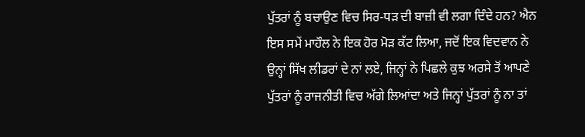ਪੁੱਤਰਾਂ ਨੂੰ ਬਚਾਉਣ ਵਿਚ ਸਿਰ-ਧੜ ਦੀ ਬਾਜ਼ੀ ਵੀ ਲਗਾ ਦਿੰਦੇ ਹਨ? ਐਨ ਇਸ ਸਮੇਂ ਮਾਹੌਲ ਨੇ ਇਕ ਹੋਰ ਮੋੜ ਕੱਟ ਲਿਆ, ਜਦੋਂ ਇਕ ਵਿਦਵਾਨ ਨੇ ਉਨ੍ਹਾਂ ਸਿੱਖ ਲੀਡਰਾਂ ਦੇ ਨਾਂ ਲਏ, ਜਿਨ੍ਹਾਂ ਨੇ ਪਿਛਲੇ ਕੁਝ ਅਰਸੇ ਤੋਂ ਆਪਣੇ ਪੁੱਤਰਾਂ ਨੂੰ ਰਾਜਨੀਤੀ ਵਿਚ ਅੱਗੇ ਲਿਆਂਦਾ ਅਤੇ ਜਿਨ੍ਹਾਂ ਪੁੱਤਰਾਂ ਨੂੰ ਨਾ ਤਾਂ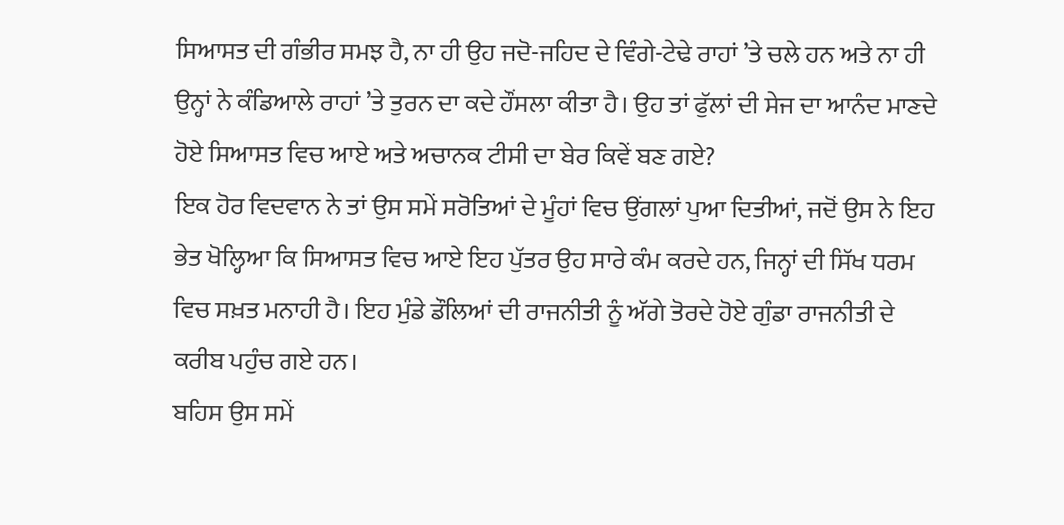ਸਿਆਸਤ ਦੀ ਗੰਭੀਰ ਸਮਝ ਹੈ, ਨਾ ਹੀ ਉਹ ਜਦੋ-ਜਹਿਦ ਦੇ ਵਿੰਗੇ-ਟੇਢੇ ਰਾਹਾਂ ’ਤੇ ਚਲੇ ਹਨ ਅਤੇ ਨਾ ਹੀ ਉਨ੍ਹਾਂ ਨੇ ਕੰਡਿਆਲੇ ਰਾਹਾਂ ’ਤੇ ਤੁਰਨ ਦਾ ਕਦੇ ਹੌਂਸਲਾ ਕੀਤਾ ਹੈ। ਉਹ ਤਾਂ ਫੁੱਲਾਂ ਦੀ ਸੇਜ ਦਾ ਆਨੰਦ ਮਾਣਦੇ ਹੋਏ ਸਿਆਸਤ ਵਿਚ ਆਏ ਅਤੇ ਅਚਾਨਕ ਟੀਸੀ ਦਾ ਬੇਰ ਕਿਵੇਂ ਬਣ ਗਏ?
ਇਕ ਹੋਰ ਵਿਦਵਾਨ ਨੇ ਤਾਂ ਉਸ ਸਮੇਂ ਸਰੋਤਿਆਂ ਦੇ ਮੂੰਹਾਂ ਵਿਚ ਉਂਗਲਾਂ ਪੁਆ ਦਿਤੀਆਂ, ਜਦੋਂ ਉਸ ਨੇ ਇਹ ਭੇਤ ਖੋਲ੍ਹਿਆ ਕਿ ਸਿਆਸਤ ਵਿਚ ਆਏ ਇਹ ਪੁੱਤਰ ਉਹ ਸਾਰੇ ਕੰਮ ਕਰਦੇ ਹਨ, ਜਿਨ੍ਹਾਂ ਦੀ ਸਿੱਖ ਧਰਮ ਵਿਚ ਸਖ਼ਤ ਮਨਾਹੀ ਹੈ। ਇਹ ਮੁੰਡੇ ਡੌਲਿਆਂ ਦੀ ਰਾਜਨੀਤੀ ਨੂੰ ਅੱਗੇ ਤੋਰਦੇ ਹੋਏ ਗੁੰਡਾ ਰਾਜਨੀਤੀ ਦੇ ਕਰੀਬ ਪਹੁੰਚ ਗਏ ਹਨ।
ਬਹਿਸ ਉਸ ਸਮੇਂ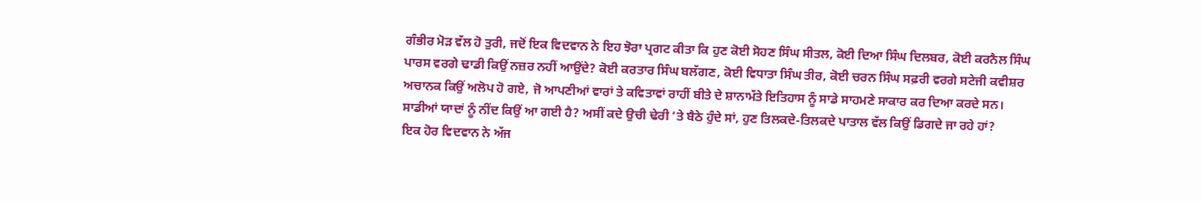ਗੰਭੀਰ ਮੋੜ ਵੱਲ ਹੋ ਤੁਰੀ, ਜਦੋਂ ਇਕ ਵਿਦਵਾਨ ਨੇ ਇਹ ਝੋਰਾ ਪ੍ਰਗਟ ਕੀਤਾ ਕਿ ਹੁਣ ਕੋਈ ਸੋਹਣ ਸਿੰਘ ਸੀਤਲ, ਕੋਈ ਦਿਆ ਸਿੰਘ ਦਿਲਬਰ, ਕੋਈ ਕਰਨੈਲ ਸਿੰਘ ਪਾਰਸ ਵਰਗੇ ਢਾਡੀ ਕਿਉਂ ਨਜ਼ਰ ਨਹੀਂ ਆਉਂਦੇ? ਕੋਈ ਕਰਤਾਰ ਸਿੰਘ ਬਲੱਗਣ, ਕੋਈ ਵਿਧਾਤਾ ਸਿੰਘ ਤੀਰ, ਕੋਈ ਚਰਨ ਸਿੰਘ ਸਫ਼ਰੀ ਵਰਗੇ ਸਟੇਜੀ ਕਵੀਸ਼ਰ ਅਚਾਨਕ ਕਿਉਂ ਅਲੋਪ ਹੋ ਗਏ, ਜੋ ਆਪਣੀਆਂ ਵਾਰਾਂ ਤੇ ਕਵਿਤਾਵਾਂ ਰਾਹੀਂ ਬੀਤੇ ਦੇ ਸ਼ਾਨਾਮੱਤੇ ਇਤਿਹਾਸ ਨੂੰ ਸਾਡੇ ਸਾਹਮਣੇ ਸਾਕਾਰ ਕਰ ਦਿਆ ਕਰਦੇ ਸਨ। ਸਾਡੀਆਂ ਯਾਦਾਂ ਨੂੰ ਨੀਂਦ ਕਿਉਂ ਆ ਗਈ ਹੈ? ਅਸੀਂ ਕਦੇ ਉਚੀ ਢੇਰੀ ’ਤੇ ਬੈਠੇ ਹੁੰਦੇ ਸਾਂ, ਹੁਣ ਤਿਲਕਦੇ-ਤਿਲਕਦੇ ਪਾਤਾਲ ਵੱਲ ਕਿਉਂ ਡਿਗਦੇ ਜਾ ਰਹੇ ਹਾਂ?
ਇਕ ਹੋਰ ਵਿਦਵਾਨ ਨੇ ਅੱਜ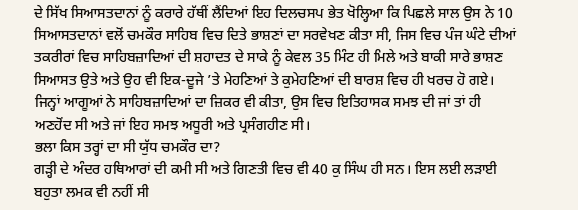ਦੇ ਸਿੱਖ ਸਿਆਸਤਦਾਨਾਂ ਨੂੰ ਕਰਾਰੇ ਹੱਥੀਂ ਲੈਂਦਿਆਂ ਇਹ ਦਿਲਚਸਪ ਭੇਤ ਖੋਲ੍ਹਿਆ ਕਿ ਪਿਛਲੇ ਸਾਲ ਉਸ ਨੇ 10 ਸਿਆਸਤਦਾਨਾਂ ਵਲੋਂ ਚਮਕੌਰ ਸਾਹਿਬ ਵਿਚ ਦਿਤੇ ਭਾਸ਼ਣਾਂ ਦਾ ਸਰਵੇਖਣ ਕੀਤਾ ਸੀ, ਜਿਸ ਵਿਚ ਪੰਜ ਘੰਟੇ ਦੀਆਂ ਤਕਰੀਰਾਂ ਵਿਚ ਸਾਹਿਬਜ਼ਾਦਿਆਂ ਦੀ ਸ਼ਹਾਦਤ ਦੇ ਸਾਕੇ ਨੂੰ ਕੇਵਲ 35 ਮਿੰਟ ਹੀ ਮਿਲੇ ਅਤੇ ਬਾਕੀ ਸਾਰੇ ਭਾਸ਼ਣ ਸਿਆਸਤ ਉਤੇ ਅਤੇ ਉਹ ਵੀ ਇਕ-ਦੂਜੇ ’ਤੇ ਮੇਹਣਿਆਂ ਤੇ ਕੁਮੇਹਣਿਆਂ ਦੀ ਬਾਰਸ਼ ਵਿਚ ਹੀ ਖਰਚ ਹੋ ਗਏ। ਜਿਨ੍ਹਾਂ ਆਗੂਆਂ ਨੇ ਸਾਹਿਬਜ਼ਾਦਿਆਂ ਦਾ ਜ਼ਿਕਰ ਵੀ ਕੀਤਾ, ਉਸ ਵਿਚ ਇਤਿਹਾਸਕ ਸਮਝ ਦੀ ਜਾਂ ਤਾਂ ਹੀ ਅਣਹੋਂਦ ਸੀ ਅਤੇ ਜਾਂ ਇਹ ਸਮਝ ਅਧੂਰੀ ਅਤੇ ਪ੍ਰਸੰਗਹੀਣ ਸੀ।
ਭਲਾ ਕਿਸ ਤਰ੍ਹਾਂ ਦਾ ਸੀ ਯੁੱਧ ਚਮਕੌਰ ਦਾ?
ਗੜ੍ਹੀ ਦੇ ਅੰਦਰ ਹਥਿਆਰਾਂ ਦੀ ਕਮੀ ਸੀ ਅਤੇ ਗਿਣਤੀ ਵਿਚ ਵੀ 40 ਕੁ ਸਿੰਘ ਹੀ ਸਨ। ਇਸ ਲਈ ਲੜਾਈ ਬਹੁਤਾ ਲਮਕ ਵੀ ਨਹੀਂ ਸੀ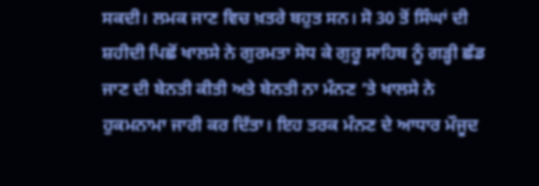ਸਕਦੀ। ਲਮਕ ਜਾਣ ਵਿਚ ਖ਼ਤਰੇ ਬਹੁਤ ਸਨ। ਸੋ 30 ਤੋਂ ਸਿੰਘਾਂ ਦੀ ਸ਼ਹੀਦੀ ਪਿਛੋਂ ਖਾਲਸੇ ਨੇ ਗੁਰਮਤਾ ਸੋਧ ਕੇ ਗੁਰੂ ਸਾਹਿਬ ਨੂੰ ਗੜ੍ਹੀ ਛੱਡ ਜਾਣ ਦੀ ਬੇਨਤੀ ਕੀਤੀ ਅਤੇ ਬੇਨਤੀ ਨਾ ਮੰਨਣ ’ਤੇ ਖਾਲਸੇ ਨੇ ਹੁਕਮਨਾਮਾ ਜਾਰੀ ਕਰ ਦਿੱਤਾ। ਇਹ ਤਰਕ ਮੰਨਣ ਦੇ ਆਧਾਰ ਮੌਜੂਦ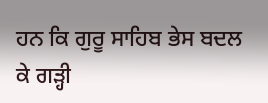ਹਨ ਕਿ ਗੁਰੂ ਸਾਹਿਬ ਭੇਸ ਬਦਲ ਕੇ ਗੜ੍ਹੀ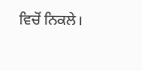ਵਿਚੋਂ ਨਿਕਲੇ।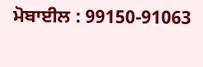ਮੋਬਾਈਲ : 99150-91063